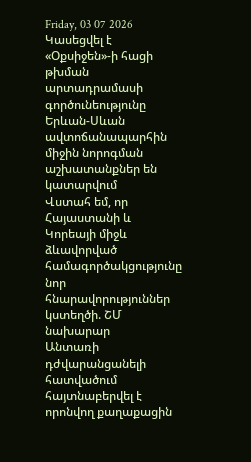Friday, 03 07 2026
Կասեցվել է «Օքսիջեն»-ի հացի թխման արտադրամասի գործունեությունը
Երևան-Սևան ավտոճանապարհին միջին նորոգման աշխատանքներ են կատարվում
Վստահ եմ, որ Հայաստանի և Կորեայի միջև ձևավորված համագործակցությունը նոր հնարավորություններ կստեղծի. ՇՄ նախարար
Անտառի դժվարանցանելի հատվածում հայտնաբերվել է որոնվող քաղաքացին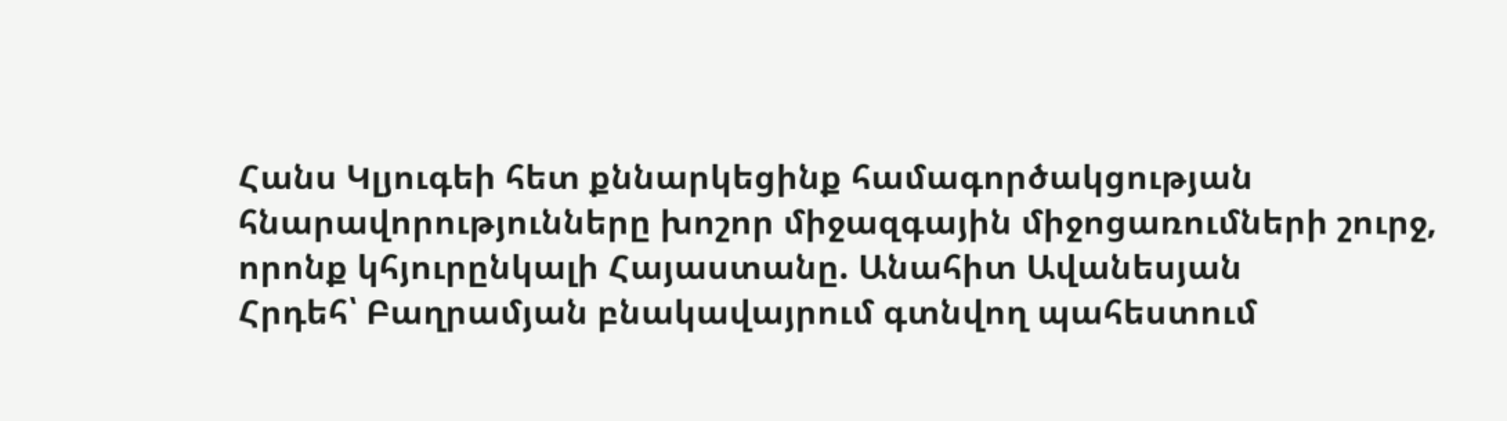Հանս Կլյուգեի հետ քննարկեցինք համագործակցության հնարավորությունները խոշոր միջազգային միջոցառումների շուրջ, որոնք կհյուրընկալի Հայաստանը. Անահիտ Ավանեսյան
Հրդեհ՝ Բաղրամյան բնակավայրում գտնվող պահեստում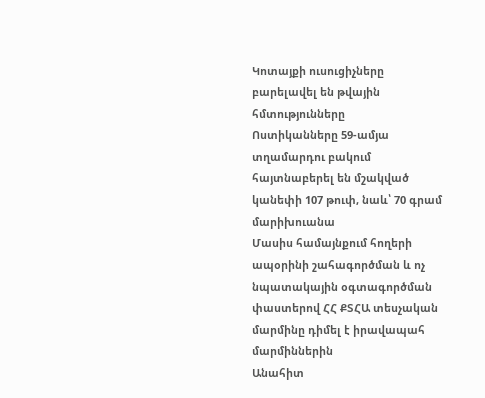Կոտայքի ուսուցիչները բարելավել են թվային հմտությունները
Ոստիկանները 59-ամյա տղամարդու բակում հայտնաբերել են մշակված կանեփի 107 թուփ, նաև՝ 70 գրամ մարիխուանա
Մասիս համայնքում հողերի ապօրինի շահագործման և ոչ նպատակային օգտագործման փաստերով ՀՀ ՔՏՀԱ տեսչական մարմինը դիմել է իրավապահ մարմիններին
Անահիտ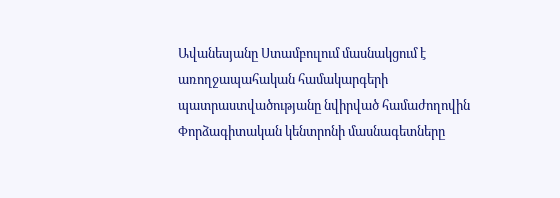Ավանեսյանը Ստամբուլում մասնակցում է առողջապահական համակարգերի պատրաստվածությանը նվիրված համաժողովին
Փորձագիտական կենտրոնի մասնագետները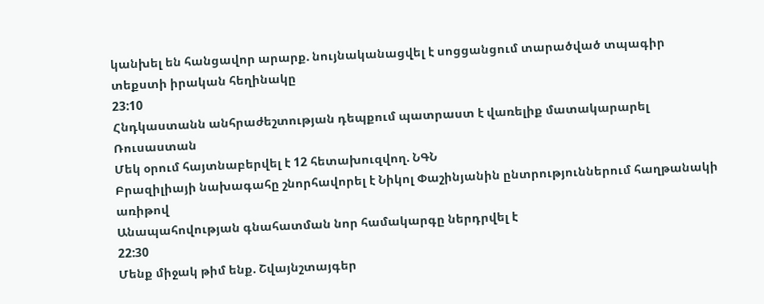կանխել են հանցավոր արարք. նույնականացվել է սոցցանցում տարածված տպագիր տեքստի իրական հեղինակը
23:10
Հնդկաստանն անհրաժեշտության դեպքում պատրաստ է վառելիք մատակարարել Ռուսաստան
Մեկ օրում հայտնաբերվել է 12 հետախուզվող. ՆԳՆ
Բրազիլիայի նախագահը շնորհավորել է Նիկոլ Փաշինյանին ընտրություններում հաղթանակի առիթով
Անապահովության գնահատման նոր համակարգը ներդրվել է
22:30
Մենք միջակ թիմ ենք. Շվայնշտայգեր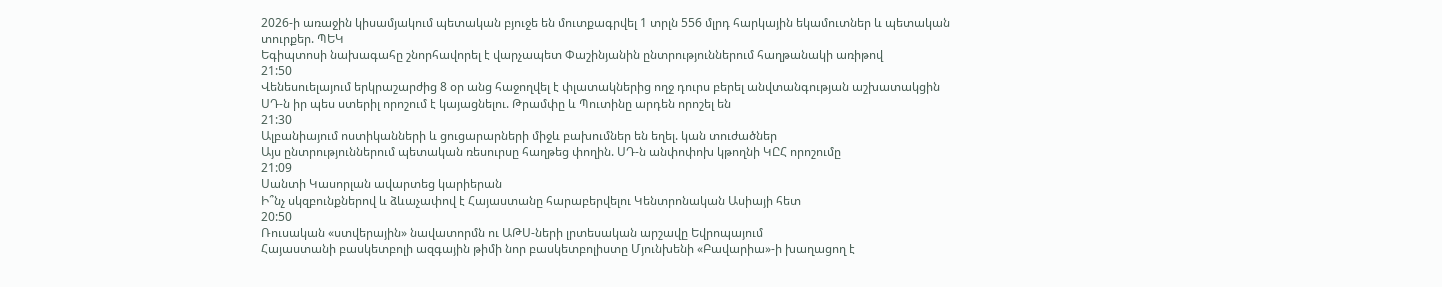2026-ի առաջին կիսամյակում պետական բյուջե են մուտքագրվել 1 տրլն 556 մլրդ հարկային եկամուտներ և պետական տուրքեր. ՊԵԿ
Եգիպտոսի նախագահը շնորհավորել է վարչապետ Փաշինյանին ընտրություններում հաղթանակի առիթով
21:50
Վենեսուելայում երկրաշարժից 8 օր անց հաջողվել է փլատակներից ողջ դուրս բերել անվտանգության աշխատակցին
ՍԴ-ն իր պես ստերիլ որոշում է կայացնելու. Թրամփը և Պուտինը արդեն որոշել են
21:30
Ալբանիայում ոստիկանների և ցուցարարների միջև բախումներ են եղել. կան տուժածներ
Այս ընտրություններում պետական ռեսուրսը հաղթեց փողին. ՍԴ-ն անփոփոխ կթողնի ԿԸՀ որոշումը
21:09
Սանտի Կասորլան ավարտեց կարիերան
Ի՞նչ սկզբունքներով և ձևաչափով է Հայաստանը հարաբերվելու Կենտրոնական Ասիայի հետ
20:50
Ռուսական «ստվերային» նավատորմն ու ԱԹՍ-ների լրտեսական արշավը Եվրոպայում
Հայաստանի բասկետբոլի ազգային թիմի նոր բասկետբոլիստը Մյունխենի «Բավարիա»-ի խաղացող է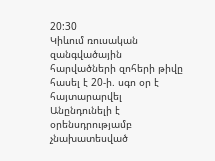20:30
Կիևում ռուսական զանգվածային հարվածների զոհերի թիվը հասել է 20-ի. սգո օր է հայտարարվել
Անընդունելի է օրենսդրությամբ չնախատեսված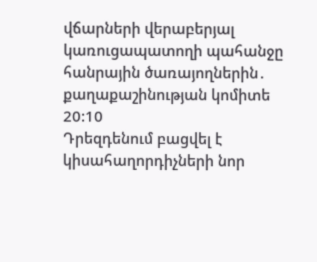վճարների վերաբերյալ կառուցապատողի պահանջը հանրային ծառայողներին․ քաղաքաշինության կոմիտե
20:10
Դրեզդենում բացվել է կիսահաղորդիչների նոր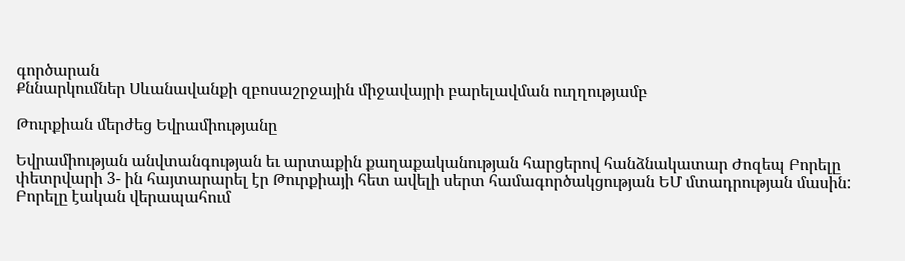գործարան
Քննարկումներ Սևանավանքի զբոսաշրջային միջավայրի բարելավման ուղղությամբ

Թուրքիան մերժեց Եվրամիությանը

Եվրամիության անվտանգության եւ արտաքին քաղաքականության հարցերով հանձնակատար Ժոզեպ Բորելը փետրվարի 3- ին հայտարարել էր Թուրքիայի հետ ավելի սերտ համագործակցության ԵՄ մտադրության մասին: Բորելը էական վերապահում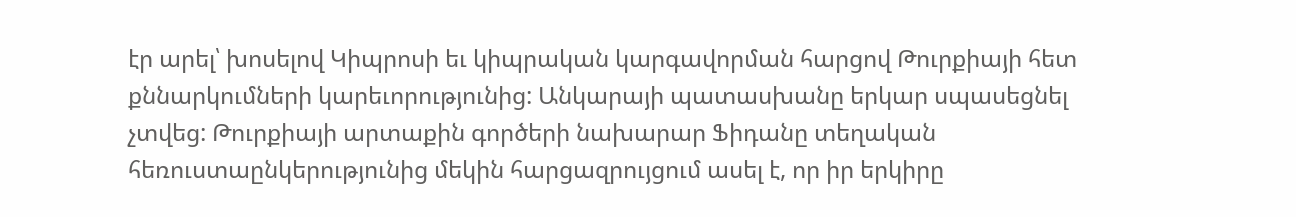էր արել՝ խոսելով Կիպրոսի եւ կիպրական կարգավորման հարցով Թուրքիայի հետ քննարկումների կարեւորությունից: Անկարայի պատասխանը երկար սպասեցնել չտվեց: Թուրքիայի արտաքին գործերի նախարար Ֆիդանը տեղական հեռուստաընկերությունից մեկին հարցազրույցում ասել է, որ իր երկիրը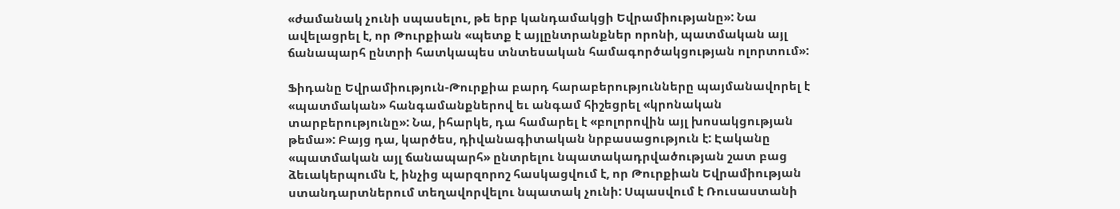«ժամանակ չունի սպասելու, թե երբ կանդամակցի Եվրամիությանը»: Նա ավելացրել է, որ Թուրքիան «պետք է այլընտրանքներ որոնի, պատմական այլ ճանապարհ ընտրի հատկապես տնտեսական համագործակցության ոլորտում»:

Ֆիդանը Եվրամիություն-Թուրքիա բարդ հարաբերությունները պայմանավորել է «պատմական» հանգամանքներով եւ անգամ հիշեցրել «կրոնական տարբերությունը»: Նա, իհարկե, դա համարել է «բոլորովին այլ խոսակցության թեմա»: Բայց դա, կարծես, դիվանագիտական նրբասացություն է: Էականը «պատմական այլ ճանապարհ» ընտրելու նպատակադրվածության շատ բաց ձեւակերպումն է, ինչից պարզորոշ հասկացվում է, որ Թուրքիան Եվրամիության ստանդարտներում տեղավորվելու նպատակ չունի: Սպասվում է Ռուսաստանի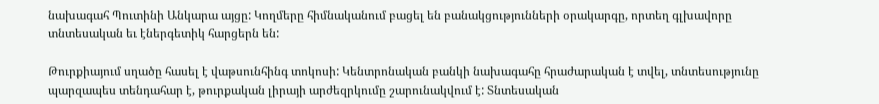նախագահ Պուտինի Անկարա այցը: Կողմերը հիմնականում բացել են բանակցությունների օրակարգը, որտեղ գլխավորը տնտեսական եւ էներգետիկ հարցերն են:

Թուրքիայում սղածը հասել է վաթսունհինգ տոկոսի: Կենտրոնական բանկի նախագահը հրաժարական է տվել, տնտեսությունը պարզապես տենդահար է, թուրքական լիրայի արժեզրկումը շարունակվում է: Տնտեսական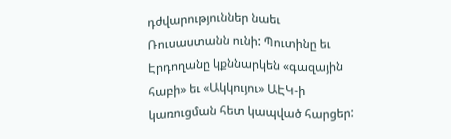դժվարություններ նաեւ Ռուսաստանն ունի: Պուտինը եւ Էրդողանը կքննարկեն «գազային հաբի» եւ «Ակկույու» ԱԷԿ-ի կառուցման հետ կապված հարցեր: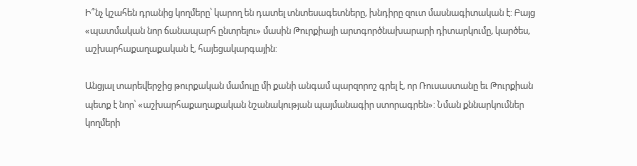Ի՞նչ կշահեն դրանից կողմերը՝ կարող են դատել տնտեսագետները, խնդիրը զուտ մասնագիտական է: Բայց «պատմական նոր ճանապարհ ընտրելու» մասին Թուրքիայի արտգործնախարարի դիտարկումը, կարծես, աշխարհաքաղաքական է, հայեցակարգային:

Անցյալ տարեվերջից թուրքական մամուլը մի քանի անգամ պարզորոշ գրել է, որ Ռուսաստանը եւ Թուրքիան պետք է նոր՝ «աշխարհաքաղաքական նշանակության պայմանագիր ստորագրեն»: Նման քննարկումներ կողմերի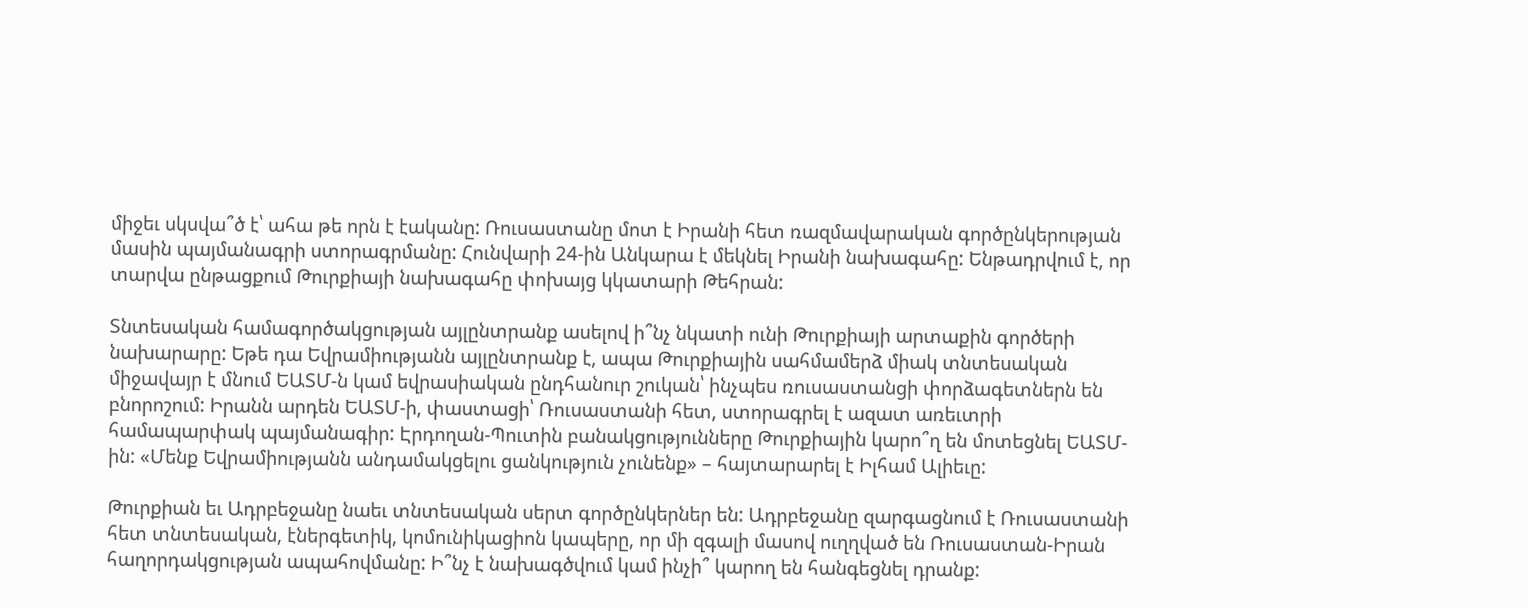միջեւ սկսվա՞ծ է՝ ահա թե որն է էականը: Ռուսաստանը մոտ է Իրանի հետ ռազմավարական գործընկերության մասին պայմանագրի ստորագրմանը: Հունվարի 24-ին Անկարա է մեկնել Իրանի նախագահը: Ենթադրվում է, որ տարվա ընթացքում Թուրքիայի նախագահը փոխայց կկատարի Թեհրան:

Տնտեսական համագործակցության այլընտրանք ասելով ի՞նչ նկատի ունի Թուրքիայի արտաքին գործերի նախարարը: Եթե դա Եվրամիությանն այլընտրանք է, ապա Թուրքիային սահմամերձ միակ տնտեսական միջավայր է մնում ԵԱՏՄ-ն կամ եվրասիական ընդհանուր շուկան՝ ինչպես ռուսաստանցի փորձագետներն են բնորոշում: Իրանն արդեն ԵԱՏՄ-ի, փաստացի՝ Ռուսաստանի հետ, ստորագրել է ազատ առեւտրի համապարփակ պայմանագիր: Էրդողան-Պուտին բանակցությունները Թուրքիային կարո՞ղ են մոտեցնել ԵԱՏՄ-ին: «Մենք Եվրամիությանն անդամակցելու ցանկություն չունենք» – հայտարարել է Իլհամ Ալիեւը:

Թուրքիան եւ Ադրբեջանը նաեւ տնտեսական սերտ գործընկերներ են: Ադրբեջանը զարգացնում է Ռուսաստանի հետ տնտեսական, էներգետիկ, կոմունիկացիոն կապերը, որ մի զգալի մասով ուղղված են Ռուսաստան-Իրան հաղորդակցության ապահովմանը: Ի՞նչ է նախագծվում կամ ինչի՞ կարող են հանգեցնել դրանք: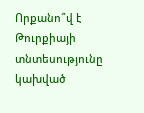Որքանո՞վ է Թուրքիայի տնտեսությունը կախված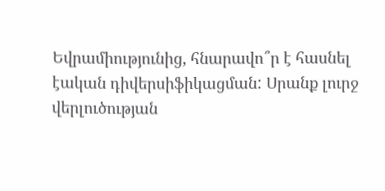Եվրամիությունից, հնարավո՞ր է հասնել էական դիվերսիֆիկացման: Սրանք լուրջ վերլուծության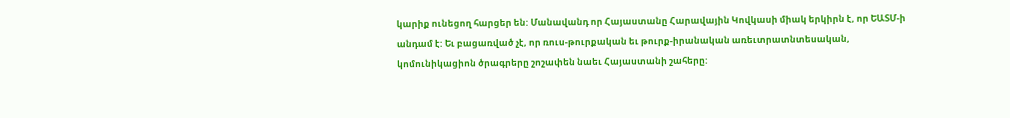կարիք ունեցող հարցեր են: Մանավանդ որ Հայաստանը Հարավային Կովկասի միակ երկիրն է, որ ԵԱՏՄ-ի անդամ է: Եւ բացառված չէ, որ ռուս-թուրքական եւ թուրք-իրանական առեւտրատնտեսական, կոմունիկացիոն ծրագրերը շոշափեն նաեւ Հայաստանի շահերը: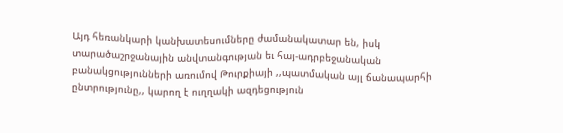Այդ հեռանկարի կանխատեսումները ժամանակատար են, իսկ տարածաշրջանային անվտանգության եւ հայ-ադրբեջանական բանակցությունների առումով Թուրքիայի ,,պատմական այլ ճանապարհի ընտրությունը,, կարող է ուղղակի ազդեցություն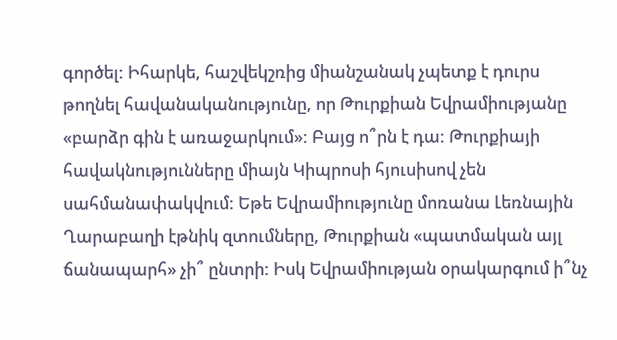գործել: Իհարկե, հաշվեկշռից միանշանակ չպետք է դուրս թողնել հավանականությունը, որ Թուրքիան Եվրամիությանը «բարձր գին է առաջարկում»: Բայց ո՞րն է դա: Թուրքիայի հավակնությունները միայն Կիպրոսի հյուսիսով չեն սահմանափակվում: Եթե Եվրամիությունը մոռանա Լեռնային Ղարաբաղի էթնիկ զտումները, Թուրքիան «պատմական այլ ճանապարհ» չի՞ ընտրի: Իսկ Եվրամիության օրակարգում ի՞նչ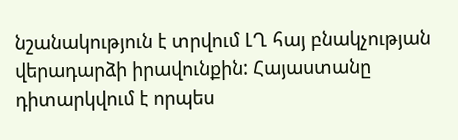նշանակություն է տրվում ԼՂ հայ բնակչության վերադարձի իրավունքին: Հայաստանը դիտարկվում է որպես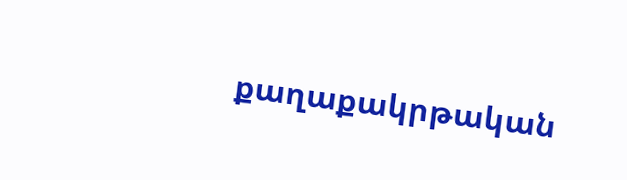քաղաքակրթական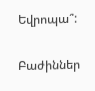Եվրոպա՞:

Բաժիններ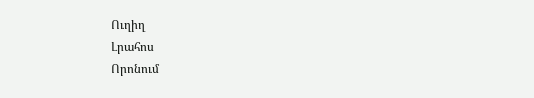Ուղիղ
Լրահոս
Որոնում